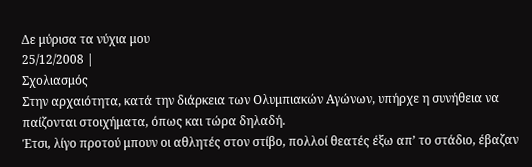Δε μύρισα τα νύχια μου
25/12/2008 |
Σχολιασμός
Στην αρχαιότητα, κατά την διάρκεια των Ολυμπιακών Αγώνων, υπήρχε η συνήθεια να παίζονται στοιχήματα, όπως και τώρα δηλαδή.
Έτσι, λίγο προτού μπουν οι αθλητές στον στίβο, πολλοί θεατές έξω απ’ το στάδιο, έβαζαν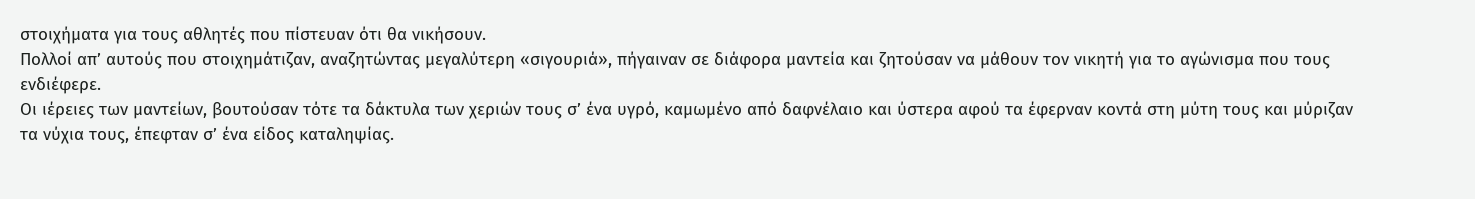στοιχήματα για τους αθλητές που πίστευαν ότι θα νικήσουν.
Πολλοί απ’ αυτούς που στοιχημάτιζαν, αναζητώντας μεγαλύτερη «σιγουριά», πήγαιναν σε διάφορα μαντεία και ζητούσαν να μάθουν τον νικητή για το αγώνισμα που τους ενδιέφερε.
Οι ιέρειες των μαντείων, βουτούσαν τότε τα δάκτυλα των χεριών τους σ’ ένα υγρό, καμωμένο από δαφνέλαιο και ύστερα αφού τα έφερναν κοντά στη μύτη τους και μύριζαν τα νύχια τους, έπεφταν σ’ ένα είδος καταληψίας.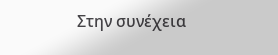Στην συνέχεια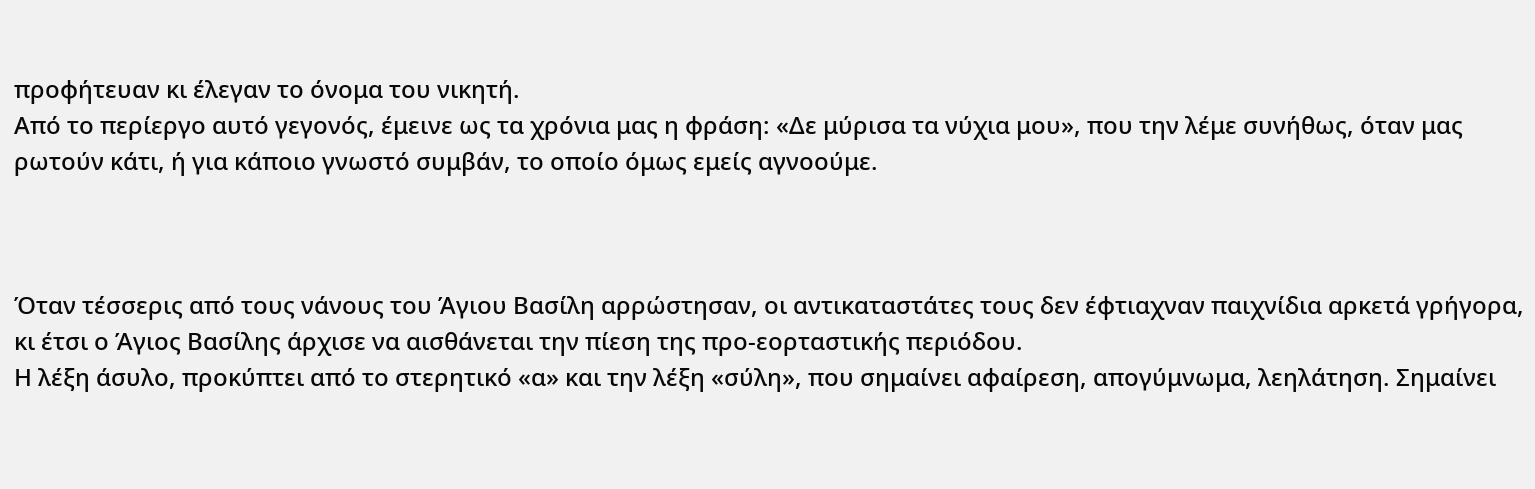προφήτευαν κι έλεγαν το όνομα του νικητή.
Από το περίεργο αυτό γεγονός, έμεινε ως τα χρόνια μας η φράση: «Δε μύρισα τα νύχια μου», που την λέμε συνήθως, όταν μας ρωτούν κάτι, ή για κάποιο γνωστό συμβάν, το οποίο όμως εμείς αγνοούμε.



Όταν τέσσερις από τους νάνους του Άγιου Βασίλη αρρώστησαν, οι αντικαταστάτες τους δεν έφτιαχναν παιχνίδια αρκετά γρήγορα, κι έτσι ο Άγιος Βασίλης άρχισε να αισθάνεται την πίεση της προ-εορταστικής περιόδου.
Η λέξη άσυλο, προκύπτει από το στερητικό «α» και την λέξη «σύλη», που σημαίνει αφαίρεση, απογύμνωμα, λεηλάτηση. Σημαίνει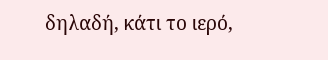δηλαδή, κάτι το ιερό,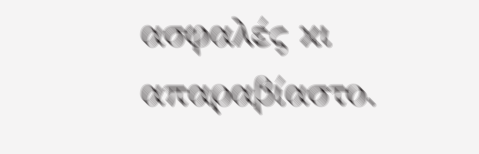ασφαλές κι απαραβίαστο.